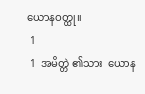ယောနဝတ္ထု။
 1
 1  အမိတ္တဲ ၏သား  ယောန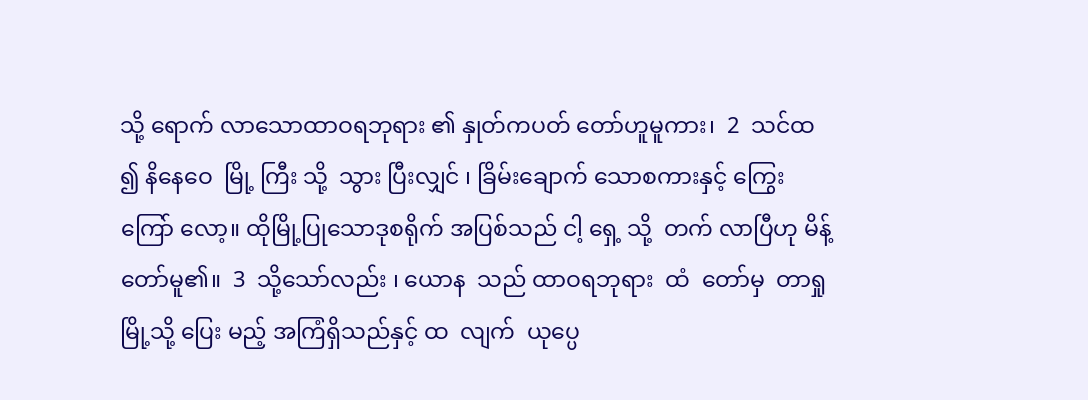သို့ ရောက် လာသောထာဝရဘုရား ၏ နှုတ်ကပတ် တော်ဟူမူကား၊  2  သင်ထ ၍ နိနေဝေ  မြို့ ကြီး သို့  သွား ပြီးလျှင် ၊ ခြိမ်းချောက် သောစကားနှင့် ကြွေးကြော် လော့။ ထိုမြို့ပြုသောဒုစရိုက် အပြစ်သည် ငါ့ ရှေ့ သို့  တက် လာပြီဟု မိန့် တော်မူ၏။  3  သို့သော်လည်း ၊ ယောန  သည် ထာဝရဘုရား  ထံ  တော်မှ  တာရှု မြို့သို့ ပြေး မည့် အကြံရှိသည်နှင့် ထ  လျက်  ယုပ္ပေ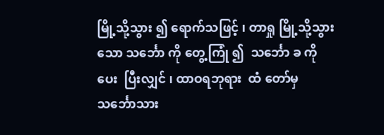မြို့သို့သွား ၍ ရောက်သဖြင့် ၊ တာရှု မြို့သို့သွား သော သင်္ဘော ကို တွေ့ကြုံ ၍  သင်္ဘော ခ ကို ပေး  ပြီးလျှင် ၊ ထာဝရဘုရား  ထံ တော်မှ  သင်္ဘောသား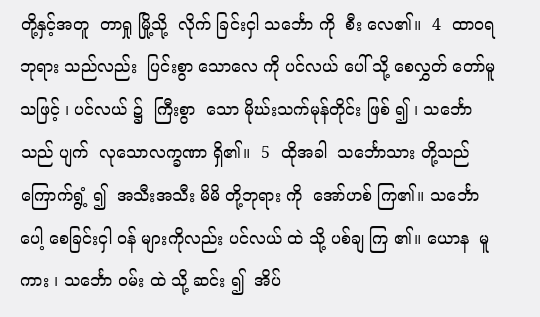တို့နှင့်အတူ  တာရှု မြို့သို့  လိုက် ခြင်းငှါ သင်္ဘော ကို  စီး လေ၏။  4  ထာဝရဘုရား သည်လည်း  ပြင်းစွာ သောလေ ကို ပင်လယ် ပေါ် သို့ စေလွှတ် တော်မူသဖြင့် ၊ ပင်လယ် ၌  ကြီးစွာ  သော မိုဃ်းသက်မုန်တိုင်း ဖြစ် ၍ ၊ သင်္ဘော သည် ပျက်  လုသောလက္ခဏာ ရှိ၏။  5  ထိုအခါ  သင်္ဘောသား တို့သည် ကြောက်ရွံ့ ၍  အသီးအသီး မိမိ တို့ဘုရား ကို  အော်ဟစ် ကြ၏။ သင်္ဘော  ပေါ့ စေခြင်းငှါ ဝန် များကိုလည်း ပင်လယ် ထဲ သို့ ပစ်ချ ကြ ၏။ ယောန  မူကား ၊ သင်္ဘော ဝမ်း ထဲ သို့ ဆင်း ၍  အိပ်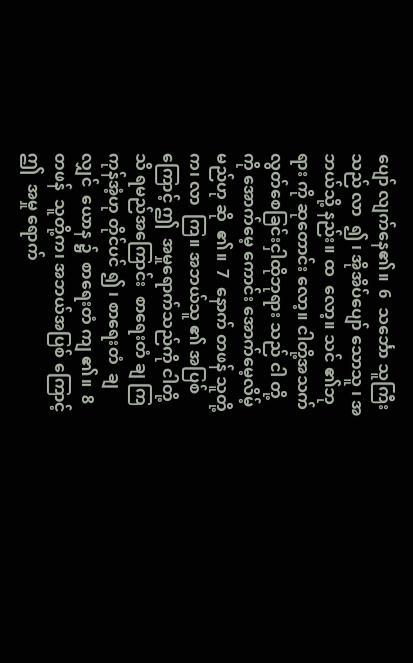ပျော် လျက်နေ၏။  6  သင်္ဘော သူကြီးသည် လာ  ၍ ၊ အိုအိပ်ပျော် သောသူ ၊ အဘယ်သို့ နည်း။ ထ  လော့။ သင် ၏ဘုရား ကို ဆုတောင်း လော့။ ငါတို့အသက် လွတ်စေခြင်းငှါထိုဘုရား သည် ငါ တို့ ကို အောက်မေ့ ကောင်း အောက်မေ့လိမ့်မည်ဟု ဆို  ၏။  7  နောက် တဖန် သူတို့က၊ လာ  ကြ။ အဘယ်သူ ၏ အပြစ် ကြောင့် ဤ  အမှုရောက်သည်ကို ငါတို့သိ ရမည်အကြောင်း  စာရေးတံ ချ ကြကုန်အံ့ဟု တိုင်ပင် ၍ ၊ စာရေးတံ  ချ လျှင်  ယောန ၌  စာရေးတံ ကျ ၏။  8  တဖန်  သူတို့က၊ အဘယ်အပြစ် ကြောင့် ဤ  အမှု ရောက်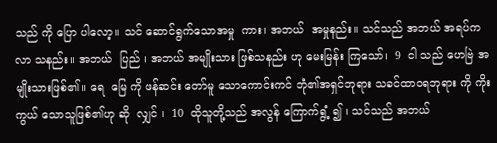သည် ကို ပြော ပါလော့။ သင် ဆောင်ရွက်သောအမှု  ကား၊ အဘယ်  အမှုနည်း။ သင်သည် အဘယ် အရပ်က  လာ သနည်း။ အဘယ်  ပြည် ၊ အဘယ် အမျိုးသား ဖြစ်သနည်း ဟု မေးမြန်း ကြသော်၊  9  ငါ သည် ဟေဗြဲ အမျိုးသားဖြစ်၏။ ရေ  မြေ ကို ဖန်ဆင်း တော်မူ သောကောင်းကင် ဘုံ၏အရှင်ဘုရား သခင်ထာဝရဘုရား ကို ကိုးကွယ် သောသူဖြစ်၏ဟု ဆို  လျှင် ၊  10  ထိုသူတို့သည် အလွန် ကြောက်ရွံ့ ၍ ၊ သင်သည် အဘယ်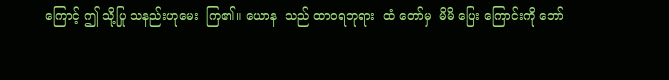ကြောင့် ဤ သို့ပြု သနည်းဟုမေး  ကြ၏။ ယောန  သည် ထာဝရဘုရား  ထံ တော်မှ  မိမိ ပြေး ကြောင်းကို ဘော်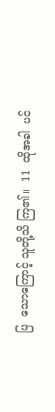ပြ  သောကြောင့် သူတို့သိ ကြ၏။  11  ထိုအခါ  ပင်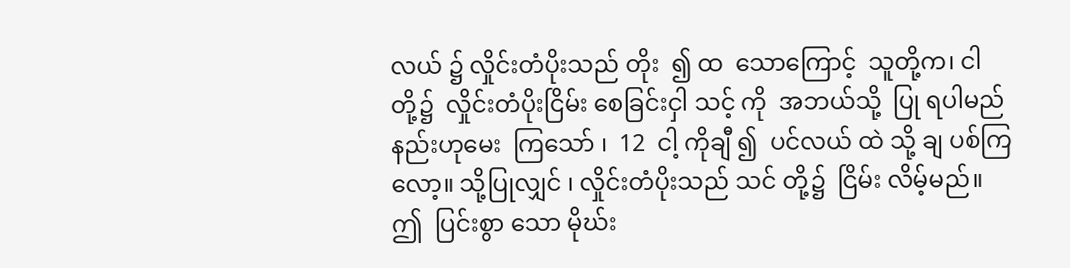လယ် ၌ လှိုင်းတံပိုးသည် တိုး  ၍ ထ  သောကြောင့်  သူတို့က၊ ငါ တို့၌  လှိုင်းတံပိုးငြိမ်း စေခြင်းငှါ သင့် ကို  အဘယ်သို့  ပြု ရပါမည်နည်းဟုမေး  ကြသော် ၊  12  ငါ့ ကိုချီ ၍  ပင်လယ် ထဲ သို့ ချ ပစ်ကြလော့။ သို့ပြုလျှင် ၊ လှိုင်းတံပိုးသည် သင် တို့၌  ငြိမ်း လိမ့်မည်။ ဤ  ပြင်းစွာ သော မိုဃ်း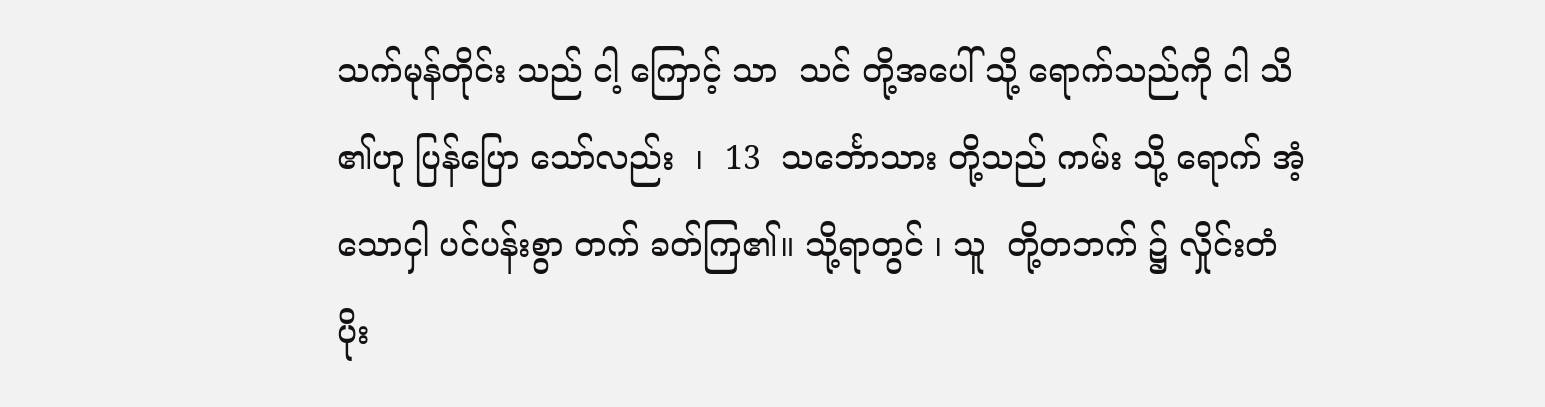သက်မုန်တိုင်း သည် ငါ့ ကြောင့် သာ  သင် တို့အပေါ် သို့ ရောက်သည်ကို ငါ သိ ၏ဟု ပြန်ပြော သော်လည်း  ၊  13  သင်္ဘောသား တို့သည် ကမ်း သို့ ရောက် အံ့သောငှါ ပင်ပန်းစွာ တက် ခတ်ကြ၏။ သို့ရာတွင် ၊ သူ  တို့တဘက် ၌ လှိုင်းတံပိုး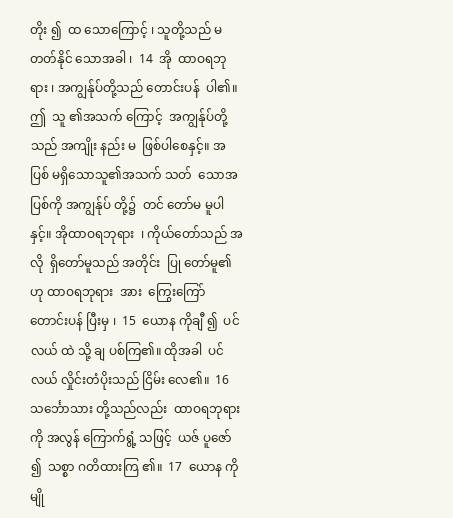တိုး ၍  ထ သောကြောင့် ၊ သူတို့သည် မ  တတ်နိုင် သောအခါ ၊  14  အို  ထာဝရဘုရား ၊ အကျွန်ုပ်တို့သည် တောင်းပန်  ပါ၏။ ဤ  သူ ၏အသက် ကြောင့်  အကျွန်ုပ်တို့သည် အကျိုး နည်း မ  ဖြစ်ပါစေနှင့်။ အပြစ် မရှိသောသူ၏အသက် သတ်  သောအပြစ်ကို အကျွန်ုပ် တို့၌  တင် တော်မ မူပါနှင့်။ အိုထာဝရဘုရား  ၊ ကိုယ်တော်သည် အလို  ရှိတော်မူသည် အတိုင်း  ပြု တော်မူ၏ဟု ထာဝရဘုရား  အား  ကြွေးကြော်  တောင်းပန် ပြီးမှ ၊  15  ယောန ကိုချီ ၍  ပင်လယ် ထဲ သို့ ချ ပစ်ကြ၏။ ထိုအခါ  ပင်လယ် လှိုင်းတံပိုးသည် ငြိမ်း လေ၏။  16  သင်္ဘောသား တို့သည်လည်း  ထာဝရဘုရား ကို အလွန် ကြောက်ရွံ့ သဖြင့်  ယဇ် ပူဇော် ၍  သစ္စာ ဂတိထားကြ ၏။  17  ယောန ကို မျို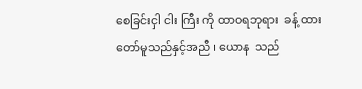စေခြင်းငှါ ငါး ကြီး ကို ထာဝရဘုရား  ခန့် ထားတော်မူသည်နှင့်အညီ ၊ ယောန  သည်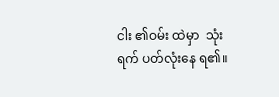ငါး ၏ဝမ်း ထဲမှာ  သုံး ရက် ပတ်လုံးနေ ရ၏။